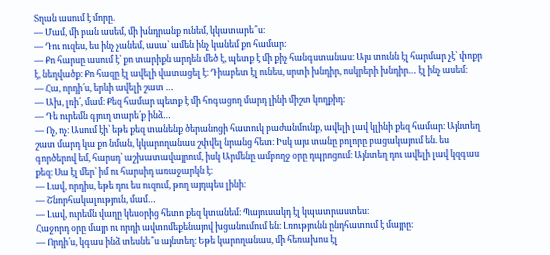Տղան ասում է մորը.
— Մամ, մի բան ասեմ, մի խնդրանք ունեմ, կկատարե՞ս։
— Դու ուզես, ես ինչ չանեմ, ասա՝ ամեն ինչ կանեմ քո համար։
— Քո հարսը ասում է՝ քո տարիքն արդեն մեծ է, պետք է մի քիչ հանգստանաս։ Այս տունն էլ հարմար չէ՝ փոքր է, նեղվածք։ Քո հազը էլ ավելի վատացել է։ Դիաբետ էլ ունես, սրտի խնդիր, ոսկրերի խնդիր… էլ ինչ ասեմ։
— Հա, որդի՛ս, երևի ավելի շատ …
— Ախ, լռի՛, մամ։ Քեզ համար պետք է մի հոգացող մարդ լինի միշտ կողքիդ։
— Դե ուրեմն գյուղ տարե՛ք ինձ…
— Ոչ, ոչ։ Ասում էի՝ եթե քեզ տանենք ծերանոցի հատուկ բաժանմունք, ավելի լավ կլինի քեզ համար։ Այնտեղ շատ մարդ կա քո նման, կկարողանաս շփվել նրանց հետ։ Իսկ այս տանը բոլորը բացակայում են. ես գործերով եմ, հարսդ՝ աշխատավայրում, իսկ Արմենը ամբողջ օրը դպրոցում։ Այնտեղ դու ավելի լավ կզգաս քեզ։ Սա էլ մեր՝ իմ ու հարսիդ առաջարկն է։
— Լավ, որդիս, եթե դու ես ուզում, թող այդպես լինի։
— Շնորհակալություն, մամ…
— Լավ, ուրեմն վաղը կեսօրից հետո քեզ կտանեմ։ Պայուսակդ էլ կպատրաստես։
Հաջորդ օրը մայր ու որդի ավտոմեքենայով խցանումում են։ Լռությունն ընդհատում է մայրը։
— Որդի՛ս, կգաս ինձ տեսնե՞ս այնտեղ։ Եթե կարողանաս, մի հեռախոս էլ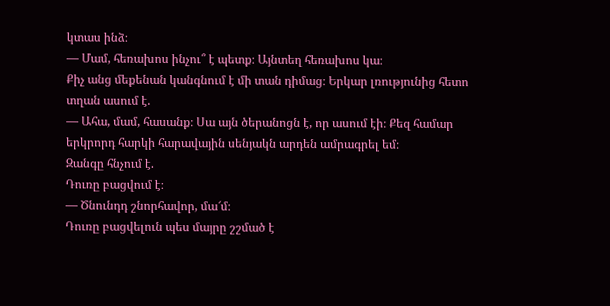կտաս ինձ։
— Մամ, հեռախոս ինչու՞ է պետք։ Այնտեղ հեռախոս կա։
Քիչ անց մեքենան կանգնում է մի տան դիմաց։ Երկար լռությունից հետո տղան ասում է.
— Ահա, մամ, հասանք։ Սա այն ծերանոցն է, որ ասում էի։ Քեզ համար երկրորդ հարկի հարավային սենյակն արդեն ամրագրել եմ։
Զանգը հնչում է.
Դուռը բացվում է։
— Ծնունդդ շնորհավոր, մա՜մ։
Դուռը բացվելուն պես մայրը շշմած է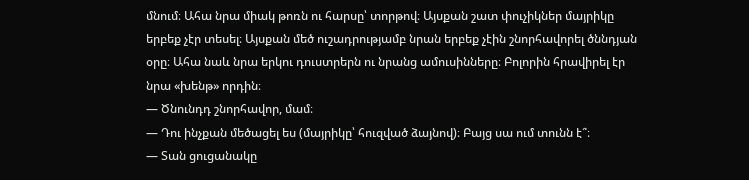մնում։ Ահա նրա միակ թոռն ու հարսը՝ տորթով։ Այսքան շատ փուչիկներ մայրիկը երբեք չէր տեսել։ Այսքան մեծ ուշադրությամբ նրան երբեք չէին շնորհավորել ծննդյան օրը։ Ահա նաև նրա երկու դուստրերն ու նրանց ամուսինները։ Բոլորին հրավիրել էր նրա «խենթ» որդին։
— Ծնունդդ շնորհավոր, մամ։
— Դու ինչքան մեծացել ես (մայրիկը՝ հուզված ձայնով)։ Բայց սա ում տունն է՞։
— Տան ցուցանակը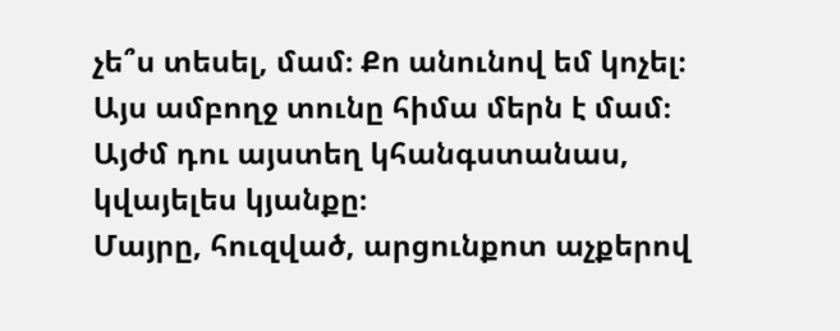չե՞ս տեսել, մամ։ Քո անունով եմ կոչել։ Այս ամբողջ տունը հիմա մերն է մամ։ Այժմ դու այստեղ կհանգստանաս, կվայելես կյանքը։
Մայրը, հուզված, արցունքոտ աչքերով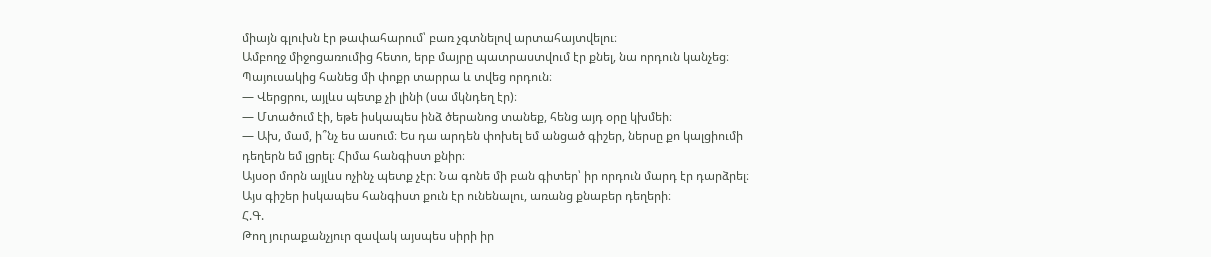միայն գլուխն էր թափահարում՝ բառ չգտնելով արտահայտվելու։
Ամբողջ միջոցառումից հետո, երբ մայրը պատրաստվում էր քնել, նա որդուն կանչեց։ Պայուսակից հանեց մի փոքր տարրա և տվեց որդուն։
— Վերցրու, այլևս պետք չի լինի (սա մկնդեղ էր)։
— Մտածում էի, եթե իսկապես ինձ ծերանոց տանեք, հենց այդ օրը կխմեի։
— Ախ, մամ, ի՞նչ ես ասում։ Ես դա արդեն փոխել եմ անցած գիշեր, ներսը քո կալցիումի դեղերն եմ լցրել։ Հիմա հանգիստ քնիր։
Այսօր մորն այլևս ոչինչ պետք չէր։ Նա գոնե մի բան գիտեր՝ իր որդուն մարդ էր դարձրել։ Այս գիշեր իսկապես հանգիստ քուն էր ունենալու, առանց քնաբեր դեղերի։
Հ.Գ.
Թող յուրաքանչյուր զավակ այսպես սիրի իր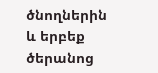ծնողներին և երբեք ծերանոց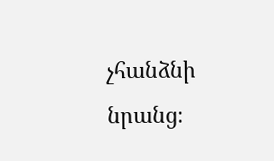չհանձնի նրանց։